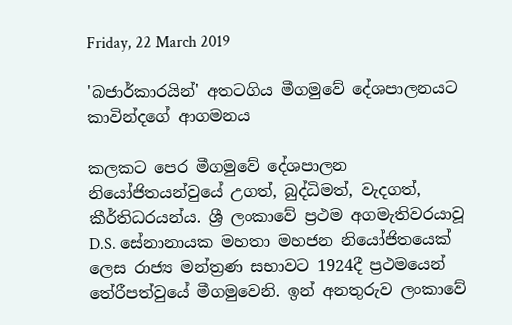Friday, 22 March 2019

'බජාර්කාරයින්' අතටගිය මීගමුවේ දේශපාලනයට කාවින්දගේ ආගමනය

කලකට පෙර මීගමුවේ දේශපාලන නියෝජිතයන්වුයේ උගත්, බුද්ධිමත්, වැදගත්, කීර්තිධරයන්ය. ශ්‍රී ලංකාවේ ප්‍රථම අගමැතිවරයාවූ D.S. සේනානායක මහතා මහජන නියෝජිතයෙක් ලෙස රාජ්‍ය මන්ත්‍රණ සභාවට 1924දී ප්‍රථමයෙන් තේරීපත්වුයේ මීගමුවෙනි. ඉන් අනතුරුව ලංකාවේ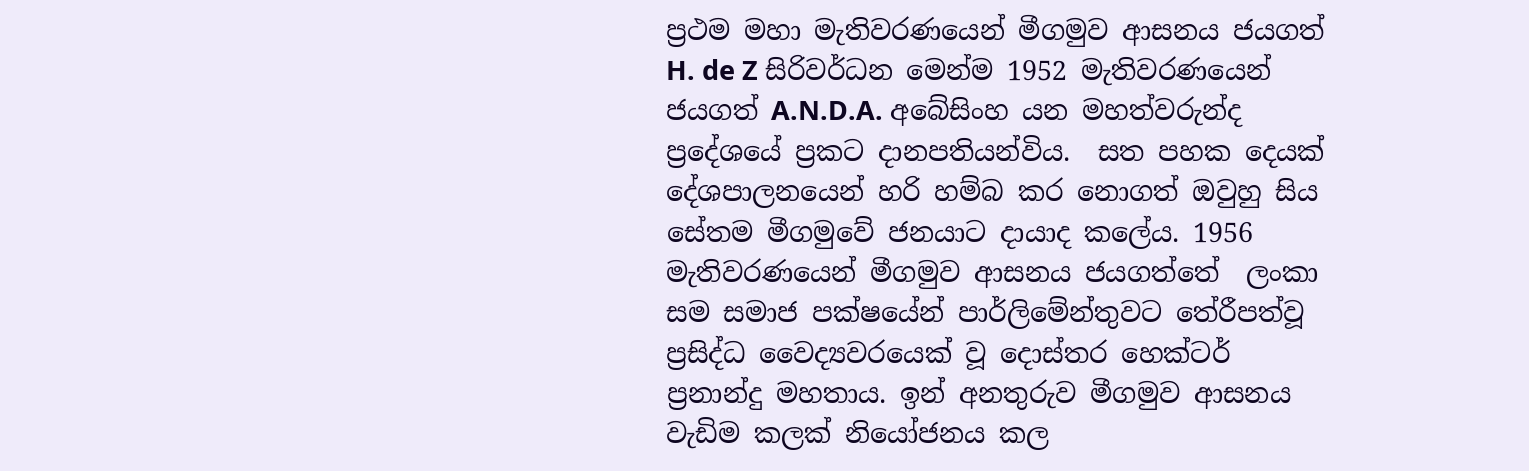ප්‍රථම මහා මැතිවරණයෙන් මීගමුව ආසනය ජයගත්  H. de Z සිරිවර්ධන මෙන්ම 1952 මැතිවරණයෙන් ජයගත් A.N.D.A. අබේසිංහ යන මහත්වරුන්ද ප්‍රදේශයේ ප්‍රකට දානපතියන්විය.  සත පහක දෙයක් දේශපාලනයෙන් හරි හම්බ කර නොගත් ඔවුහු සිය සේතම මීගමුවේ ජනයාට දායාද කලේය. 1956 මැතිවරණයෙන් මීගමුව ආසනය ජයගත්තේ  ලංකා සම සමාජ පක්ෂයේන් පාර්ලිමේන්තුවට තේරීපත්වූ ප්‍රසිද්ධ වෛද්‍යවරයෙක්‌ වූ දොස්තර හෙක්ටර් ප්‍රනාන්දු මහතාය. ඉන් අනතුරුව මීගමුව ආසනය වැඩිම කලක් නියෝජනය කල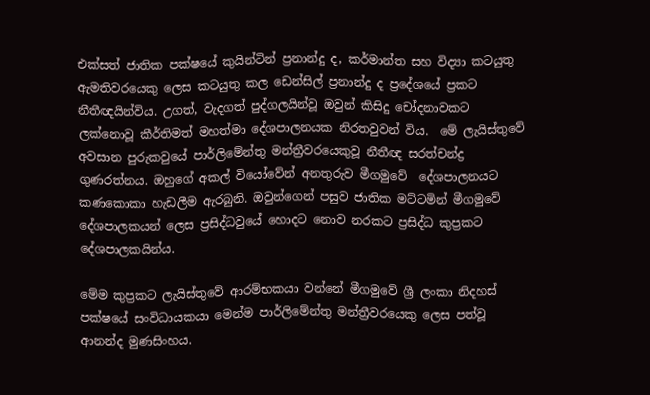එක්සත් ජාතික පක්ෂයේ කුයින්ටින් ප්‍රනාන්දු ද, කර්මාන්ත සහ විද්‍යා කටයුතු ඇමතිවරයෙකු ලෙස කටයුතු කල ඩෙන්සිල් ප්‍රනාන්දු ද ප්‍රදේශයේ ප්‍රකට නීතීඥයින්විය. උගත්, වැදගත් පුද්ගලයින්වූ ඔවුන් කිසිදු චෝදනාවකට ලක්නොවූ කීර්තිමත් මහත්මා දේශපාලනයක නිරතවුවන් විය.  මේ ලැයිස්තුවේ අවසාන පුරුකවුයේ පාර්ලිමේන්තු මන්ත්‍රීවරයෙකුවූ නීතීඥ සරත්චන්ද්‍ර ගුණරත්නය. ඔහුගේ අකල් වියෝවේන් අනතුරුව මීගමුවේ  දේශපාලනයට කණකොකා හැඩලීම ඇරබුනි. ඔවුන්ගෙන් පසුව ජාතික මට්ටමින් මීගමුවේ දේශපාලකයන් ලෙස ප්‍රසිද්ධවුයේ හොදට නොව නරකට ප්‍රසිද්ධ කුප්‍රකට දේශපාලකයින්ය.

මේම කුප්‍රකට ලැයිස්තුවේ ආරම්භකයා වන්නේ මීගමුවේ ශ්‍රී ලංකා නිදහස් පක්ෂයේ සංවිධායකයා මෙන්ම පාර්ලිමේන්තු මන්ත්‍රීවරයෙකු ලෙස පත්වූ ආනන්ද මුණසිංහය.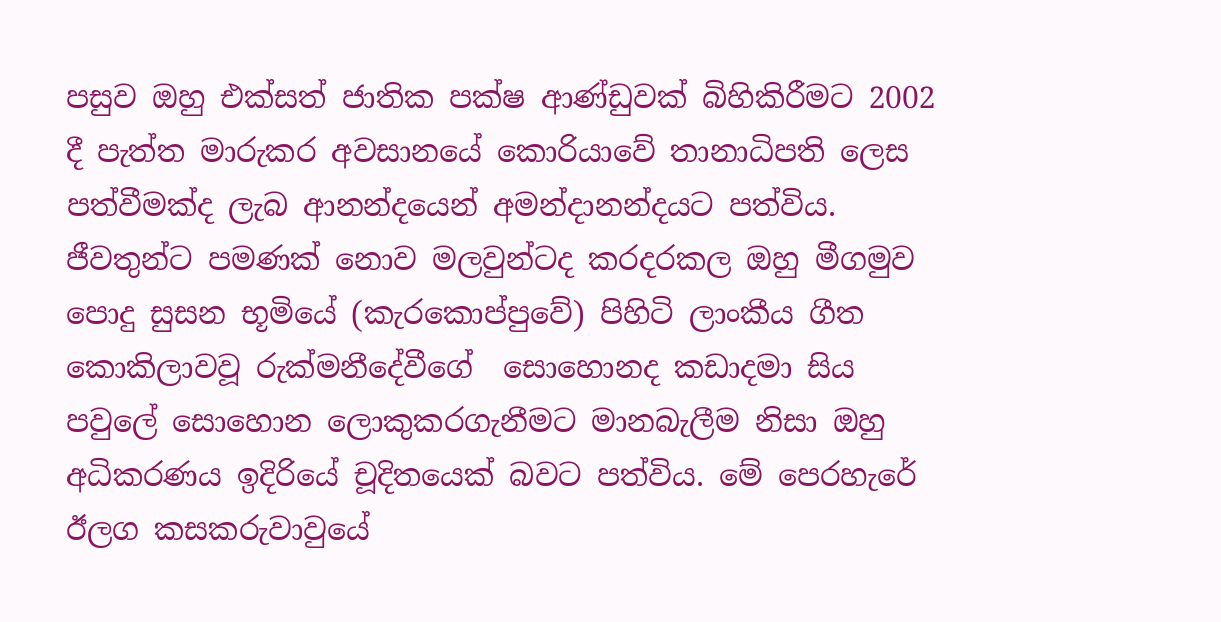පසුව ඔහු එක්සත් ජාතික පක්ෂ ආණ්ඩුවක් බිහිකිරීමට 2002 දී පැත්ත මාරුකර අවසානයේ කොරියාවේ තානාධිපති ලෙස පත්වීමක්ද ලැබ ආනන්දයෙන් අමන්දානන්දයට පත්විය. ජීවතුන්ට පමණක් නොව මලවුන්ටද කරදරකල ඔහු මීගමුව පොදු සුසන භූමියේ (කැරකොප්පුවේ) පිහිටි ලාංකීය ගීත කොකිලාවවූ රුක්මනීදේවීගේ  සොහොනද කඩාදමා සිය පවුලේ සොහොන ලොකුකරගැනීමට මානබැලීම නිසා ඔහු අධිකරණය ඉදිරියේ චූදිතයෙක් බවට පත්විය. මේ පෙරහැරේ ඊලග කසකරුවාවුයේ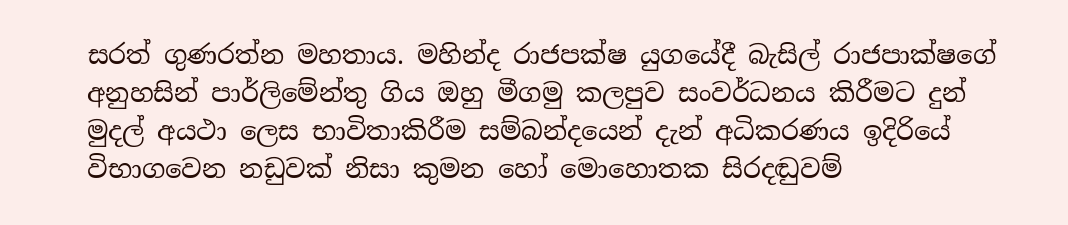සරත් ගුණරත්න මහතාය. මහින්ද රාජපක්ෂ යුගයේදී බැසිල් රාජපාක්ෂගේ අනුහසින් පාර්ලිමේන්තු ගිය ඔහු මීගමු කලපුව සංවර්ධනය කිරීමට දුන් මුදල් අයථා ලෙස භාවිතාකිරීම සම්බන්දයෙන් දැන් අධිකරණය ඉදිරියේ විභාගවෙන නඩුවක් නිසා කුමන හෝ මොහොතක සිරදඬුවම්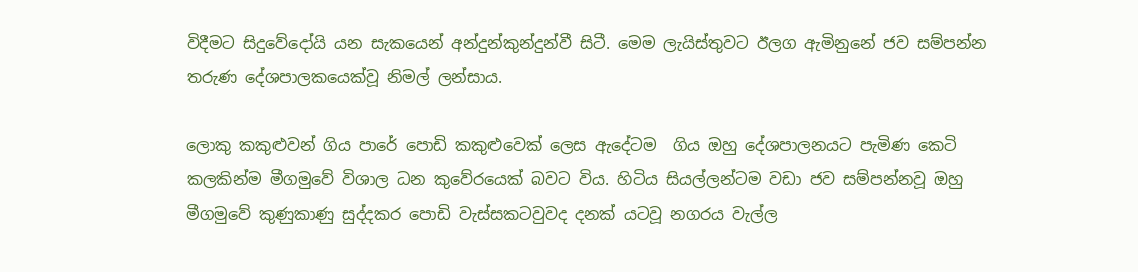විදීමට සිදුවේදෝයි යන සැකයෙන් අන්දුන්කුන්දුන්වී සිටී. මෙම ලැයිස්තුවට ඊලග ඇමිනුනේ ජව සම්පන්න තරුණ දේශපාලකයෙක්වූ නිමල් ලන්සාය.

ලොකු කකුළුවන් ගිය පාරේ පොඩි කකුළුවෙක් ලෙස ඇදේටම  ගිය ඔහු දේශපාලනයට පැමිණ කෙටි කලකින්ම මීගමුවේ විශාල ධන කුවේරයෙක් බවට විය. හිටිය සියල්ලන්ටම වඩා ජව සම්පන්නවූ ඔහු මීගමුවේ කුණුකාණු සුද්දකර පොඩි වැස්සකටවුවද දනක් යටවූ නගරය වැල්ල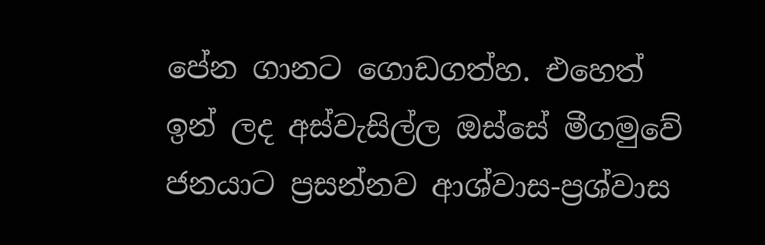පේන ගානට ගොඩගත්හ. එහෙත් ඉන් ලද අස්වැසිල්ල ඔස්සේ මීගමුවේ ජනයාට ප්‍රසන්නව ආශ්වාස-ප්‍රශ්වාස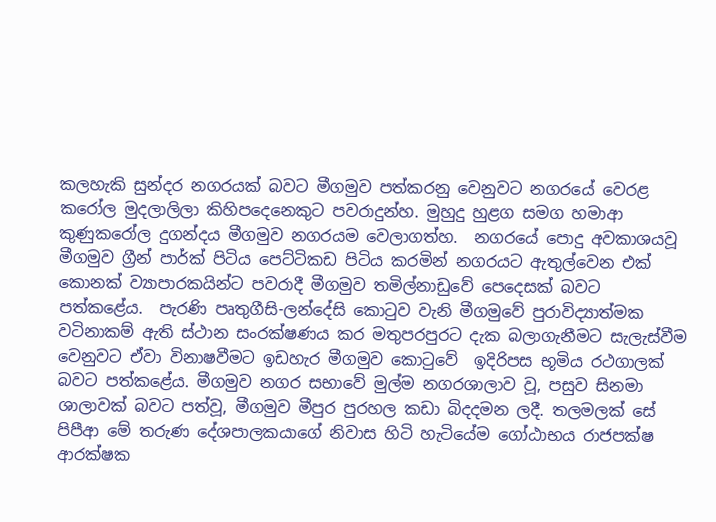කලහැකි සුන්දර නගරයක් බවට මීගමුව පත්කරනු වෙනුවට නගරයේ වෙරළ කරෝල මුදලාලිලා කිහිපදෙනෙකුට පවරාදුන්හ. මුහුදු හුළග සමග හමාආ කුණුකරෝල දුගන්දය මීගමුව නගරයම වෙලාගත්හ.  නගරයේ පොදු අවකාශයවූ මීගමුව ග්‍රීන් පාර්ක් පිටිය පෙට්ටිකඩ පිටිය කරමින් නගරයට ඇතුල්වෙන එක් කොනක් ව්‍යාපාරකයින්ට පවරාදී මීගමුව තමිල්නාඩුවේ පෙදෙසක් බවට පත්කළේය.  පැරණි පෘතුගීසි-ලන්දේසි කොටුව වැනි මීගමුවේ පුරාවිද්‍යාත්මක වටිනාකම් ඇති ස්ථාන සංරක්ෂණය කර මතුපරපුරට දැක බලාගැනීමට සැලැස්වීම වෙනුවට ඒවා විනාෂවීමට ඉඩහැර මීගමුව කොටුවේ  ඉදිරිපස භූමිය රථගාලක් බවට පත්කළේය. මීගමුව නගර සභාවේ මුල්ම නගරශාලාව වූ, පසුව සිනමා ශාලාවක් බවට පත්වූ, මීගමුව මීපුර පුරහල කඩා බිදදමන ලදී. තලමලක් සේ පිපීආ මේ තරුණ දේශපාලකයාගේ නිවාස හිටි හැටියේම ගෝඨාභය රාජපක්ෂ ආරක්ෂක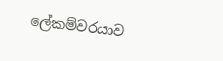ලේකම්වරයාව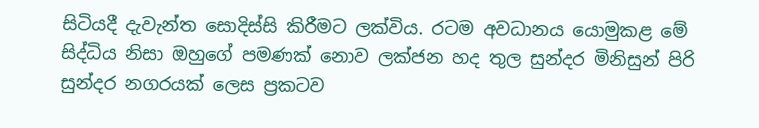සිටියදී දැවැන්ත සොදිස්සි කිරීමට ලක්විය. රටම අවධානය යොමුකළ මේ සිද්ධිය නිසා ඔහුගේ පමණක් නොව ලක්ජන හද තුල සුන්දර මිනිසුන් පිරි සුන්දර නගරයක් ලෙස ප්‍රකටව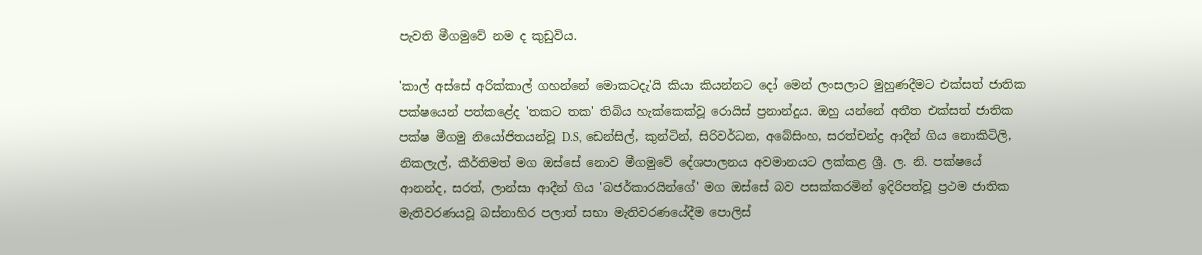පැවති මීගමුවේ නම ද කුඩුවිය.

'කාල් අස්සේ අරික්කාල් ගහන්නේ මොකටදැ'යි කියා කියන්නට දෝ මෙන් ලංසලාට මුහුණදීමට එක්සත් ජාතික පක්ෂයෙන් පත්කළේද 'තකට තක' තිබිය හැක්කෙක්වූ රොයිස් ප්‍රනාන්දුය. ඔහු යන්නේ අතීත එක්සත් ජාතික පක්ෂ මීගමු නියෝජිතයන්වූ D.S, ඩෙන්සිල්, කුන්ටින්, සිරිවර්ධන, අබේසිංහ, සරත්චන්ද්‍ර ආදීන් ගිය නොකිටිලි, නිකලැල්, කීර්තිමත් මග ඔස්සේ නොව මීගමුවේ දේශපාලනය අවමානයට ලක්කළ ශ්‍රී. ල. නි. පක්ෂයේ  ආනන්ද, සරත්, ලාන්සා ආදීන් ගිය 'බජර්කාරයින්ගේ' මග ඔස්සේ බව පසක්කරමින් ඉදිරිපත්වූ ප්‍රථම ජාතික මැතිවරණයවූ බස්නාහිර පලාත් සභා මැතිවරණයේදීම පොලිස්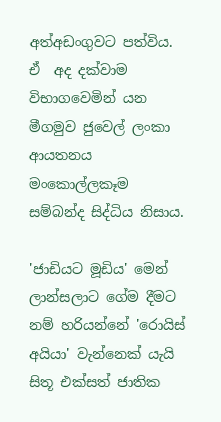අත්අඩංගුවට පත්විය. ඒ  අද දක්වාම විභාගවෙමින් යන මීගමුව ජුවෙල් ලංකා ආයතනය මංකොල්ලකෑම සම්බන්ද සිද්ධිය නිසාය.

'ජාඩියට මූඩිය' මෙන් ලාන්සලාට ගේම දීමට නම් හරියන්නේ 'රොයිස් අයියා' වැන්නෙක් යැයි සිතූ එක්සත් ජාතික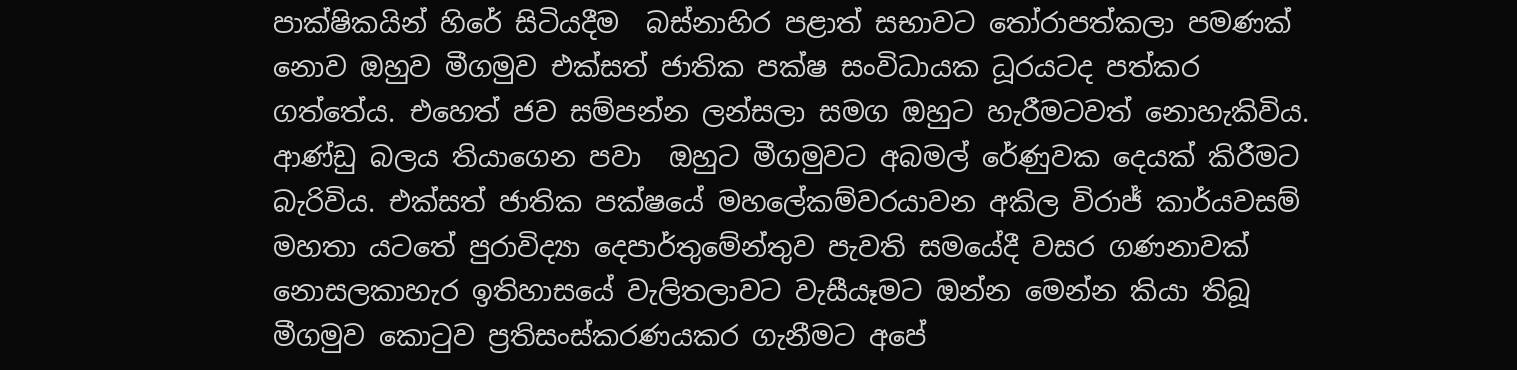පාක්ෂිකයින් හිරේ සිටියදීම  බස්නාහිර පළාත් සභාවට තෝරාපත්කලා පමණක් නොව ඔහුව මීගමුව එක්සත් ජාතික පක්ෂ සංවිධායක ධූරයටද පත්කර ගත්තේය. එහෙත් ජව සම්පන්න ලන්සලා සමග ඔහුට හැරීමටවත් නොහැකිවිය. ආණ්ඩු බලය තියාගෙන පවා  ඔහුට මීගමුවට අබමල් රේණුවක දෙයක් කිරීමට බැරිවිය. එක්සත් ජාතික පක්ෂයේ මහලේකම්වරයාවන අකිල විරාජ් කාර්යවසම් මහතා යටතේ පුරාවිද්‍යා දෙපාර්තුමේන්තුව පැවති සමයේදී වසර ගණනාවක් නොසලකාහැර ඉතිහාසයේ වැලිතලාවට වැසීයෑමට ඔන්න මෙන්න කියා තිබූ මීගමුව කොටුව ප්‍රතිසංස්කරණයකර ගැනීමට අපේ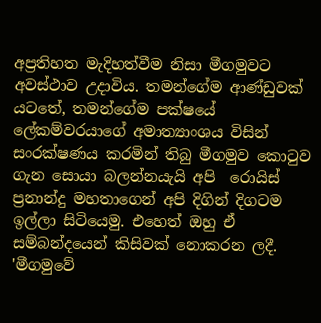අප්‍රතිහත මැදිහත්වීම නිසා මීගමුවට අවස්ථාව උදාවිය. තමන්ගේම ආණ්ඩුවක් යටතේ, තමන්ගේම පක්ෂයේ ලේකම්වරයාගේ අමාත්‍යාංශය විසින් සංරක්ෂණය කරමින් තිබු මීගමුව කොටුව ගැන සොයා බලන්නයැයි අපි  රොයිස් ප්‍රනාන්දු මහතාගෙන් අපි දිගින් දිගටම ඉල්ලා සිටියෙමු. එහෙත් ඔහු ඒ සම්බන්දයෙන් කිසිවක් නොකරන ලදී.  'මීගමුවේ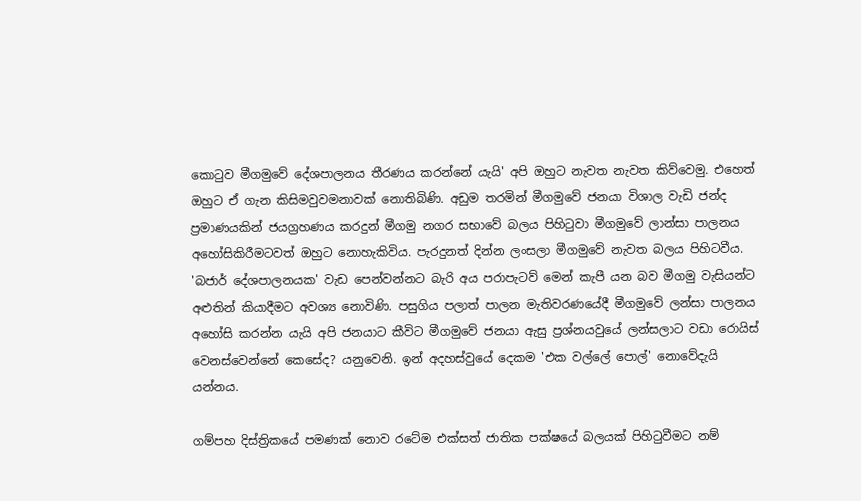කොටුව මීගමුවේ දේශපාලනය තීරණය කරන්නේ යැයි' අපි ඔහුට නැවත නැවත කිව්වෙමු. එහෙත් ඔහුට ඒ ගැන කිසිමවුවමනාවක් නොතිබිණි. අඩුම තරමින් මීගමුවේ ජනයා විශාල වැඩි ජන්ද ප්‍රමාණයකින් ජයග්‍රහණය කරදුන් මීගමු නගර සභාවේ බලය පිහිටුවා මීගමුවේ ලාන්සා පාලනය අහෝසිකිරීමටවත් ඔහුට නොහැකිවිය. පැරදුනත් දින්න ලංසලා මීගමුවේ නැවත බලය පිහිටවීය. 'බජාර් දේශපාලනයක' වැඩ පෙන්වන්නට බැරි අය පරාපැටව් මෙන් කැපී යන බව මීගමු වැසියන්ට අළුතින් කියාදීමට අවශ්‍ය නොවිණි. පසුගිය පලාත් පාලන මැතිවරණයේදී මීගමුවේ ලන්සා පාලනය අහෝසි කරන්න යැයි අපි ජනයාට කීවිට මීගමුවේ ජනයා ඇසු ප්‍රශ්නයවුයේ ලන්සලාට වඩා රොයිස් වෙනස්වෙන්නේ කෙසේද? යනුවෙනි. ඉන් අදහස්වුයේ දෙකම 'එක වල්ලේ පොල්' නොවේදැයි  යන්නය.

ගම්පහ දිස්ත්‍රිකයේ පමණක් නොව රටේම එක්සත් ජාතික පක්ෂයේ බලයක් පිහිටුවීමට නම්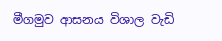මීගමුව ආසනය විශාල වැඩි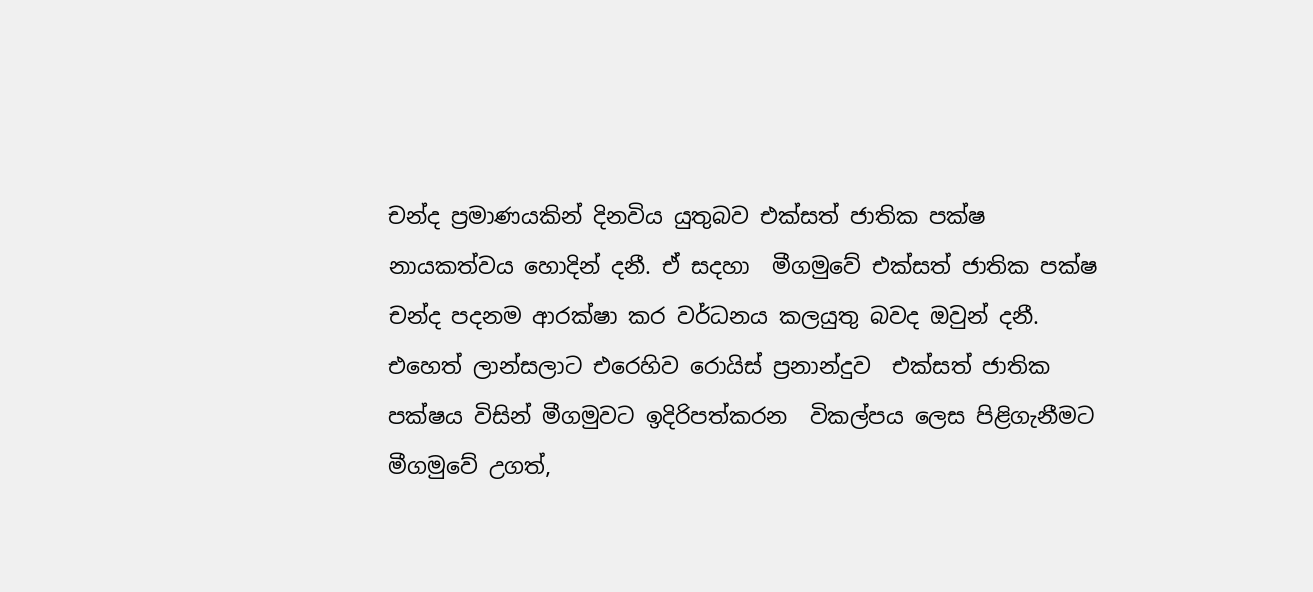චන්ද ප්‍රමාණයකින් දිනවිය යුතුබව එක්සත් ජාතික පක්ෂ  නායකත්වය හොදින් දනී. ඒ සදහා  මීගමුවේ එක්සත් ජාතික පක්ෂ චන්ද පදනම ආරක්ෂා කර වර්ධනය කලයුතු බවද ඔවුන් දනී. එහෙත් ලාන්සලාට එරෙහිව රොයිස් ප්‍රනාන්දුව  එක්සත් ජාතික පක්ෂය විසින් මීගමුවට ඉදිරිපත්කරන  විකල්පය ලෙස පිළිගැනීමට මීගමුවේ උගත්,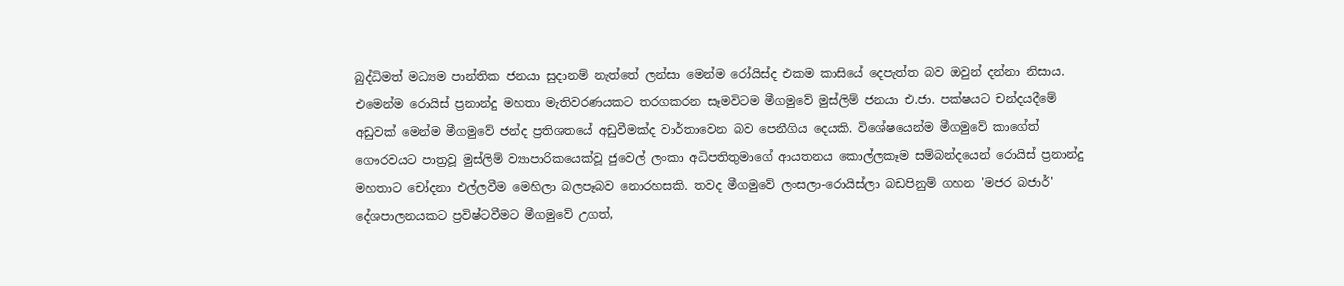බුද්ධිමත් මධ්‍යම පාන්තික ජනයා සුදානම් නැත්තේ ලන්සා මෙන්ම රෝයිස්ද එකම කාසියේ දෙපැත්ත බව ඔවුන් දන්නා නිසාය. එමෙන්ම රොයිස් ප්‍රනාන්දු මහතා මැතිවරණයකට තරගකරන සෑමවිටම මීගමුවේ මුස්ලිම් ජනයා එ.ජා. පක්ෂයට චන්දයදීමේ අඩුවක් මෙන්ම මීගමුවේ ජන්ද ප්‍රතිශතයේ අඩුවීමක්ද වාර්තාවෙන බව පෙනීගිය දෙයකි. විශේෂයෙන්ම මීගමුවේ කාගේත් ගෞරවයට පාත්‍රවූ මුස්ලිම් ව්‍යාපාරිකයෙක්වූ ජුවෙල් ලංකා අධිපතිතුමාගේ ආයතනය කොල්ලකෑම සම්බන්දයෙන් රොයිස් ප්‍රනාන්දු මහතාට චෝදනා එල්ලවීම මෙහිලා බලපෑබව නොරහසකි. තවද මීගමුවේ ලංසලා-රොයිස්ලා බඩපිනුම් ගහන 'මජර බජාර්' දේශපාලනයකට ප්‍රවිෂ්ටවීමට මීගමුවේ උගත්,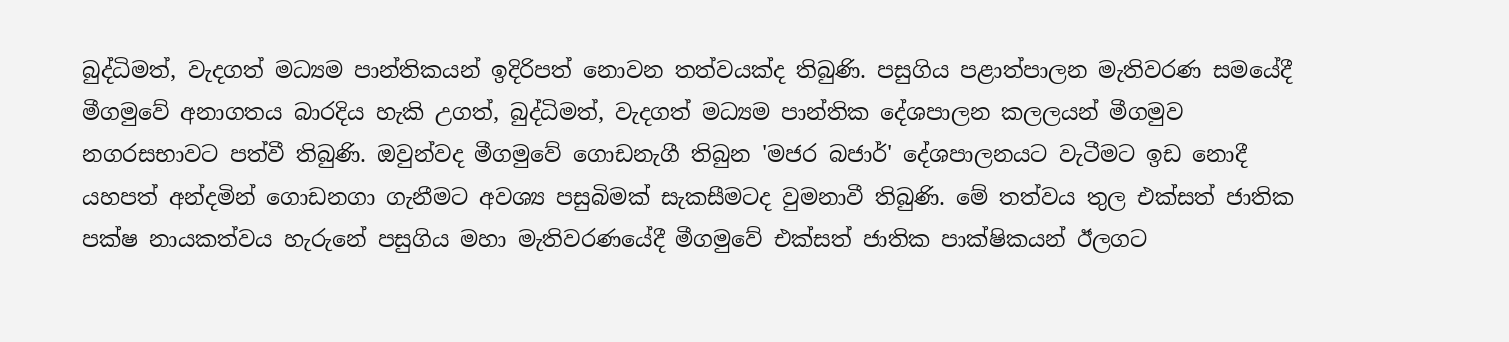බුද්ධිමත්, වැදගත් මධ්‍යම පාන්තිකයන් ඉදිරිපත් නොවන තත්වයක්ද තිබුණි. පසුගිය පළාත්පාලන මැතිවරණ සමයේදී මීගමුවේ අනාගතය බාරදිය හැකි උගත්, බුද්ධිමත්, වැදගත් මධ්‍යම පාන්තික දේශපාලන කලලයන් මීගමුව නගරසභාවට පත්වී තිබුණි. ඔවුන්වද මීගමුවේ ගොඩනැගී තිබුන 'මජර බජාර්' දේශපාලනයට වැටීමට ඉඩ නොදී යහපත් අන්දමින් ගොඩනගා ගැනීමට අවශ්‍ය පසුබිමක් සැකසීමටද වුමනාවී තිබුණි. මේ තත්වය තුල එක්සත් ජාතික පක්ෂ නායකත්වය හැරුනේ පසුගිය මහා මැතිවරණයේදී මීගමුවේ එක්සත් ජාතික පාක්ෂිකයන් ඊලගට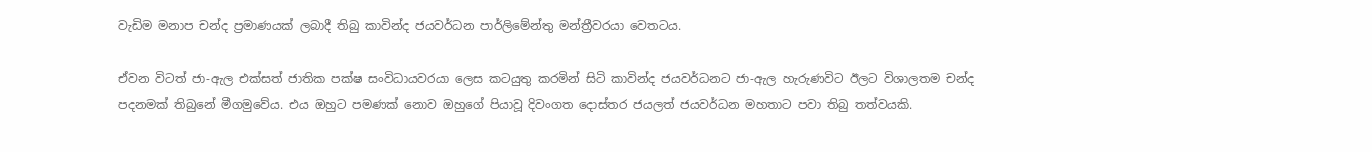වැඩිම මනාප චන්ද ප්‍රමාණයක් ලබාදී තිබු කාවින්ද ජයවර්ධන පාර්ලිමේන්තු මන්ත්‍රීවරයා වෙතටය.

ඒවන විටත් ජා-ඇල එක්සත් ජාතික පක්ෂ සංවිධායවරයා ලෙස කටයුතු කරමින් සිටි කාවින්ද ජයවර්ධනට ජා-ඇල හැරුණවිට ඊලට විශාලතම චන්ද පදනමක් තිබුනේ මීගමුවේය. එය ඔහුට පමණක් නොව ඔහුගේ පියාවූ දිවංගත දොස්තර ජයලත් ජයවර්ධන මහතාට පවා තිබු තත්වයකි.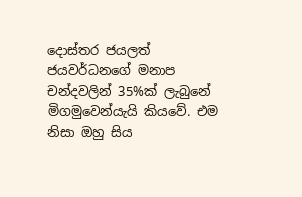දොස්තර ජයලත් ජයවර්ධනගේ මනාප චන්දවලින් 35%ක් ලැබුනේ මිගමුවෙන්යැයි කියවේ. එම නිසා ඔහු සිය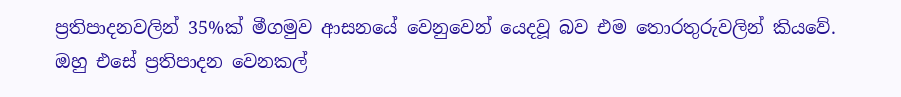ප්‍රතිපාදනවලින් 35%ක් මීගමුව ආසනයේ වෙනුවෙන් යෙදවූ බව එම තොරතුරුවලින් කියවේ. ඔහු එසේ ප්‍රතිපාදන වෙනකල්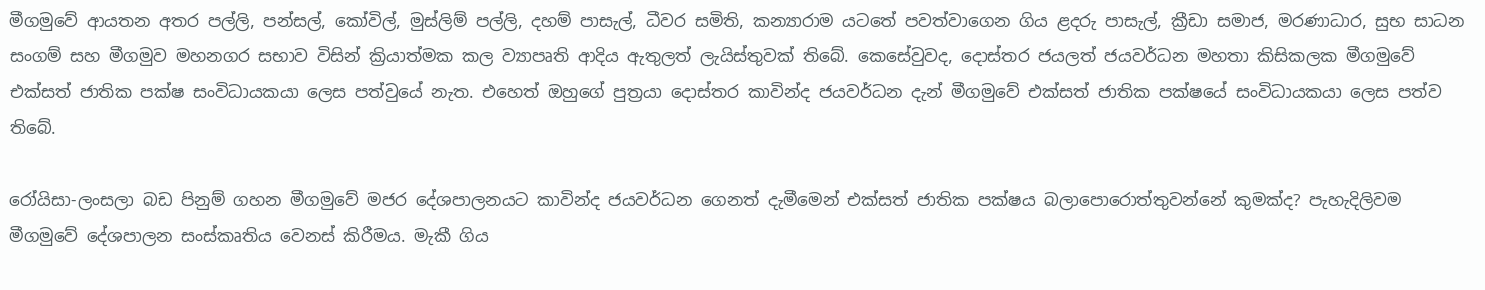මීගමුවේ ආයතන අතර පල්ලි, පන්සල්, කෝවිල්, මුස්ලිම් පල්ලි, දහම් පාසැල්, ධීවර සමිති, කන්‍යාරාම යටතේ පවත්වාගෙන ගිය ළදරු පාසැල්, ක්‍රීඩා සමාජ, මරණාධාර, සුභ සාධන සංගම් සහ මීගමුව මහනගර සභාව විසින් ක්‍රියාත්මක කල ව්‍යාපෘති ආදිය ඇතුලත් ලැයිස්තුවක් තිබේ. කෙසේවුවද, දොස්තර ජයලත් ජයවර්ධන මහතා කිසිකලක මීගමුවේ එක්සත් ජාතික පක්ෂ සංවිධායකයා ලෙස පත්වුයේ නැත. එහෙත් ඔහුගේ පුත්‍රයා දොස්තර කාවින්ද ජයවර්ධන දැන් මීගමුවේ එක්සත් ජාතික පක්ෂයේ සංවිධායකයා ලෙස පත්ව තිබේ.

රෝයිසා-ලංසලා බඩ පිනුම් ගහන මීගමුවේ මජර දේශපාලනයට කාවින්ද ජයවර්ධන ගෙනත් දැමීමෙන් එක්සත් ජාතික පක්ෂය බලාපොරොත්තුවන්නේ කුමක්ද? පැහැදිලිවම මීගමුවේ දේශපාලන සංස්කෘතිය වෙනස් කිරීමය. මැකී ගිය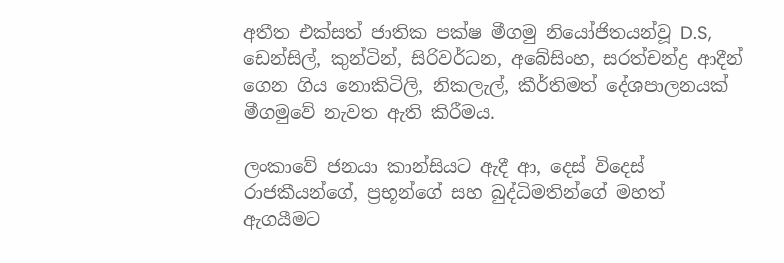අතීත එක්සත් ජාතික පක්ෂ මීගමු නියෝජිතයන්වූ D.S, ඩෙන්සිල්, කුන්ටින්, සිරිවර්ධන, අබේසිංහ, සරත්චන්ද්‍ර ආදීන් ගෙන ගිය නොකිටිලි, නිකලැල්, කීර්තිමත් දේශපාලනයක් මීගමුවේ නැවත ඇති කිරීමය.

ලංකාවේ ජනයා කාන්සියට ඇදී ආ, දෙස් විදෙස් රාජකීයන්ගේ, ප්‍රභූන්ගේ සහ බුද්ධිමතින්ගේ මහත් ඇගයීමට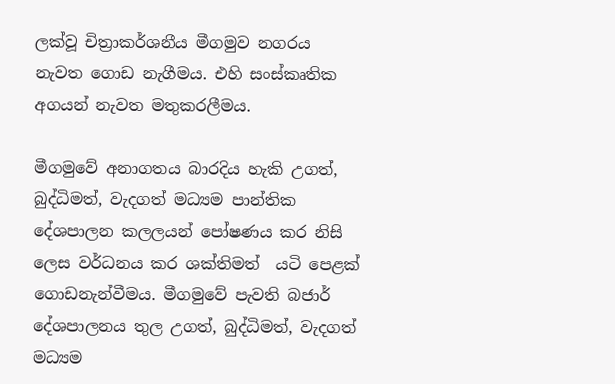ලක්වූ චිත්‍රාකර්ශනීය මීගමුව නගරය නැවත ගොඩ නැගීමය. එහි සංස්කෘතික අගයන් නැවත මතුකරලීමය.

මීගමුවේ අනාගතය බාරදිය හැකි උගත්, බුද්ධිමත්, වැදගත් මධ්‍යම පාන්තික දේශපාලන කලලයන් පෝෂණය කර නිසි ලෙස වර්ධනය කර ශක්තිමත්  යටි පෙළක් ගොඩනැන්වීමය. මීගමුවේ පැවති බජාර් දේශපාලනය තුල උගත්, බුද්ධිමත්, වැදගත් මධ්‍යම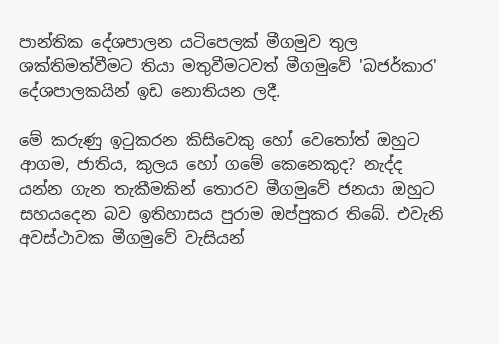පාන්තික දේශපාලන යටිපෙලක් මීගමුව තුල ශක්තිමත්වීමට තියා මතුවීමටවත් මීගමුවේ 'බජර්කාර' දේශපාලකයින් ඉඩ නොතියන ලදී.

මේ කරුණු ඉටුකරන කිසිවෙකු හෝ වෙතෝත් ඔහුට ආගම, ජාතිය, කුලය හෝ ගමේ කෙනෙකුද? නැද්ද යන්න ගැන තැකීමකින් තොරව මීගමුවේ ජනයා ඔහුට සහයදෙන බව ඉතිහාසය පුරාම ඔප්පුකර තිබේ. එවැනි අවස්ථාවක මීගමුවේ වැසියන්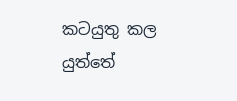කටයුතු කල යුත්තේ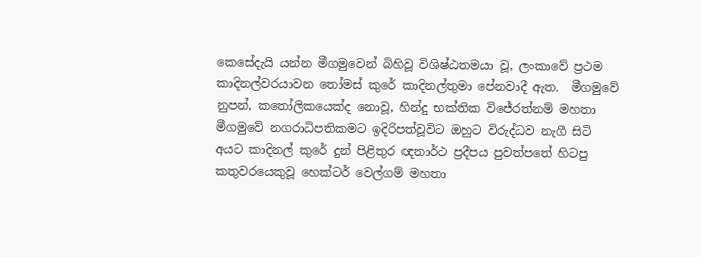කෙසේදැයි යන්න මීගමුවෙන් බිහිවූ විශිෂ්ඨතමයා වූ, ලංකාවේ ප්‍රථම කාදිනල්වරයාවන තෝමස් කුරේ කාදිනල්තුමා පේනවාදී ඇත.  මීගමුවේ නුපන්, කතෝලිකයෙක්ද නොවූ, හින්දු භක්තික විජේරත්නම් මහතා මීගමුවේ නගරාධිපතිකමට ඉදිරිපත්වූවිට ඔහුට විරුද්ධව නැගී සිටි අයට කාදිනල් කුරේ දුන් පිළිතුර ඥනාර්ථ ප්‍රදීපය පුවත්පතේ හිටපු කතුවරයෙකුවූ හෙක්ටර් වෙල්ගම් මහතා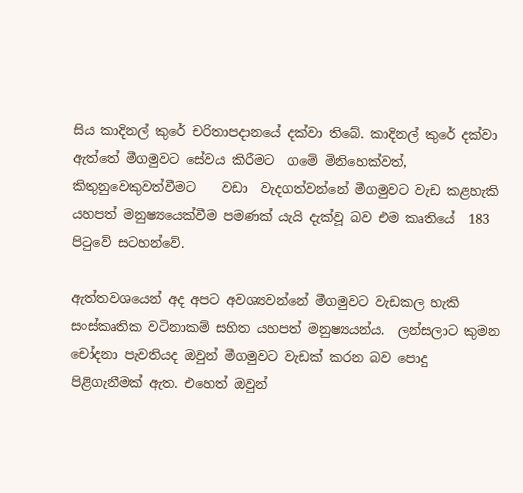සිය කාදිනල් කුරේ චරිතාපදානයේ දක්වා තිබේ. කාදිනල් කුරේ දක්වා ඇත්තේ මීගමුවට සේවය කිරීමට  ගමේ මිනිහෙක්වත්, කිතුනුවෙකුවත්වීමට    වඩා  වැදගත්වන්නේ මීගමුවට වැඩ කළහැකි යහපත් මනුෂ්‍යයෙක්වීම පමණක් යැයි දැක්වූ බව එම කෘතියේ  183 පිටුවේ සටහන්වේ.

ඇත්තවශයෙන් අද අපට අවශ්‍යවන්නේ මීගමුවට වැඩකල හැකි සංස්කෘතික වටිනාකම් සහිත යහපත් මනුෂ්‍යයන්ය.  ලන්සලාට කුමන චෝදනා පැවතියද ඔවුන් මීගමුවට වැඩක් කරන බව පොදු පිළිගැනීමක් ඇත. එහෙත් ඔවුන්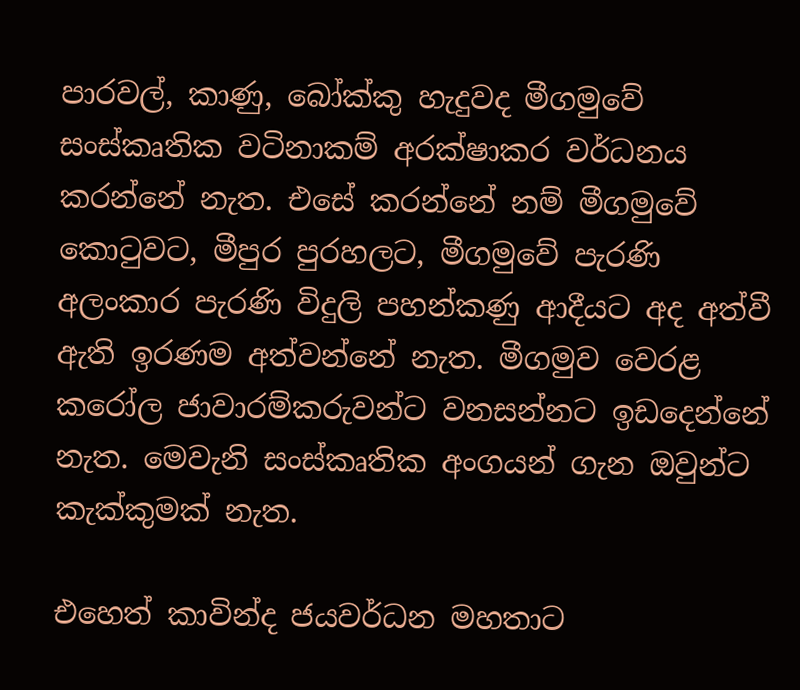පාරවල්, කාණු, බෝක්කු හැදුවද මීගමුවේ සංස්කෘතික වටිනාකම් අරක්ෂාකර වර්ධනය කරන්නේ නැත. එසේ කරන්නේ නම් මීගමුවේ කොටුවට, මීපුර පුරහලට, මීගමුවේ පැරණි අලංකාර පැරණි විදුලි පහන්කණු ආදීයට අද අත්වී ඇති ඉරණම අත්වන්නේ නැත. මීගමුව වෙරළ කරෝල ජාවාරම්කරුවන්ට වනසන්නට ඉඩදෙන්නේ නැත. මෙවැනි සංස්කෘතික අංගයන් ගැන ඔවුන්ට කැක්කුමක් නැත.

එහෙත් කාවින්ද ජයවර්ධන මහතාට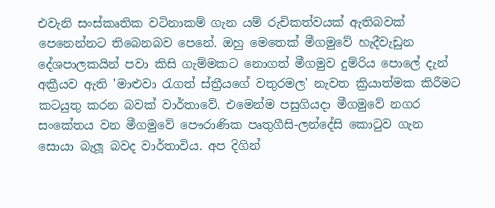එවැනි සංස්කෘතික වටිනාකම් ගැන යම් රුචිකත්වයක් ඇතිබවක් පෙනෙන්නට තිබෙනබව පෙනේ. ඔහු මෙතෙක් මීගමුවේ හැදීවැඩුන දේශපාලකයින් පවා කිසි ගැම්මකට නොගත් මීගමුව දුම්රිය පොලේ දැන් අක්‍රීයව ඇති 'මාළුවා රැගත් ස්ත්‍රීයගේ වතුරමල' නැවත ක්‍රියාත්මක කිරීමට කටයුතු කරන බවක් වාර්තාවේ. එමෙන්ම පසුගියදා මීගමුවේ නගර සංකේතය වන මීගමුවේ පෞරාණික පෘතුගීසි-ලන්දේසි කොටුව ගැන සොයා බැලූ බවද වාර්තාවිය. අප දිගින්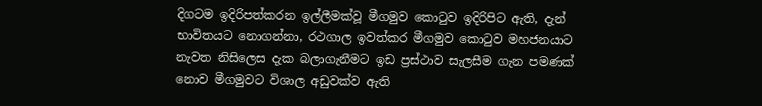දිගටම ඉදිරිපත්කරන ඉල්ලීමක්වූ මීගමුව කොටුව ඉදිරිපිට ඇති, දැන් භාවිතයට නොගන්නා, රථගාල ඉවත්කර මීගමුව කොටුව මහජනයාට නැවත නිසිලෙස දැක බලාගැනීමට ඉඩ ප්‍රස්ථාව සැලසීම ගැන පමණක් නොව මීගමුවට විශාල අඩුවක්ව ඇති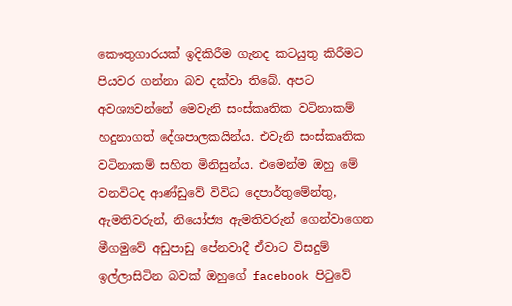කෞතුගාරයක් ඉදිකිරීම ගැනද කටයුතු කිරීමට පියවර ගන්නා බව දක්වා තිබේ. අපට අවශ්‍යවන්නේ මෙවැනි සංස්කෘතික වටිනාකම් හදුනාගත් දේශපාලකයින්ය. එවැනි සංස්කෘතික වටිනාකම් සහිත මිනිසුන්ය. එමෙන්ම ඔහු මේ වනවිටද ආණ්ඩුවේ විවිධ දෙපාර්තුමේන්තු, ඇමතිවරුන්, නියෝජ්‍ය ඇමතිවරුන් ගෙන්වාගෙන මීගමුවේ අඩුපාඩු පේනවාදී ඒවාට විසදුම් ඉල්ලාසිටින බවක් ඔහුගේ facebook පිටුවේ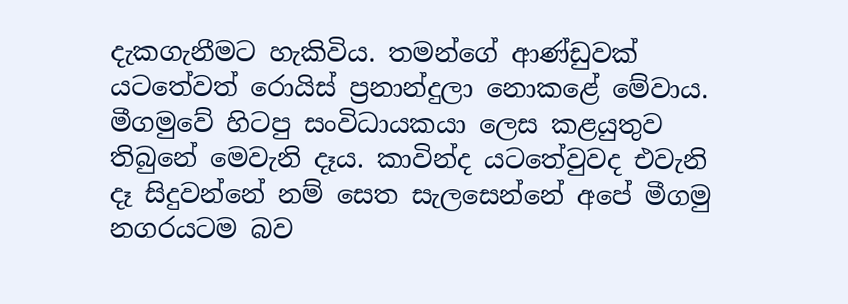දැකගැනීමට හැකිවිය. තමන්ගේ ආණ්ඩුවක් යටතේවත් රොයිස් ප්‍රනාන්දුලා නොකළේ මේවාය.  මීගමුවේ හිටපු සංවිධායකයා ලෙස කළයුතුව තිබුනේ මෙවැනි දෑය. කාවින්ද යටතේවුවද එවැනි දෑ සිදුවන්නේ නම් සෙත සැලසෙන්නේ අපේ මීගමු නගරයටම බව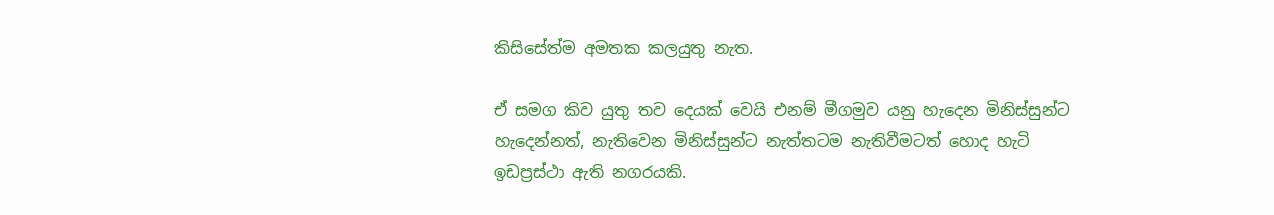කිසිසේත්ම අමතක කලයුතු නැත.

ඒ සමග කිව යුතු තව දෙයක් වෙයි එනම් මීගමුව යනු හැදෙන මිනිස්සුන්ට හැදෙන්නත්, නැතිවෙන මිනිස්සුන්ට නැත්තටම නැතිවීමටත් හොද හැටි ඉඩප්‍රස්ථා ඇති නගරයකි.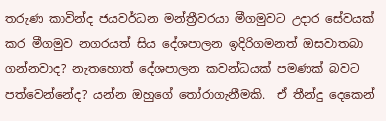තරුණ කාවින්ද ජයවර්ධන මන්ත්‍රීවරයා මීගමුවට උදාර සේවයක් කර මීගමුව නගරයත් සිය දේශපාලන ඉදිරිගමනත් ඔසවාතබා ගන්නවාද? නැතහොත් දේශපාලන කවන්ධයක් පමණක් බවට පත්වෙන්නේද? යන්න ඔහුගේ තෝරාගැනීමකි.  ඒ තීන්දු දෙකෙන්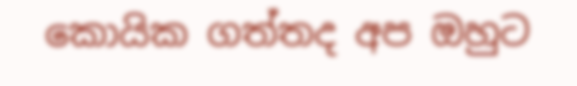කොයික ගත්තද අප ඔහුට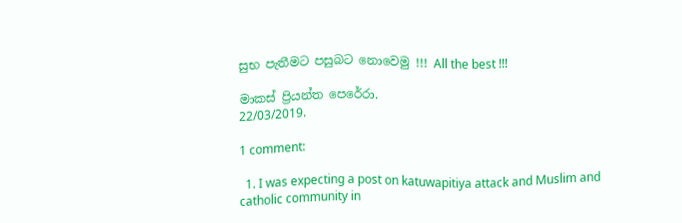සුභ පැතීමට පසුබට නොවෙමු !!! All the best !!!

මාකස් ප්‍රියන්ත පෙරේරා.
22/03/2019.

1 comment:

  1. I was expecting a post on katuwapitiya attack and Muslim and catholic community in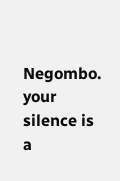Negombo. your silence is a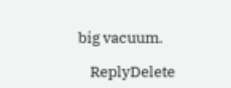big vacuum.

    ReplyDelete